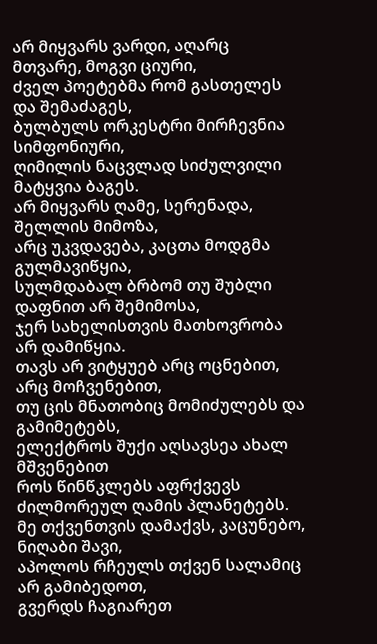არ მიყვარს ვარდი, აღარც მთვარე, მოგვი ციური,
ძველ პოეტებმა რომ გასთელეს და შემაძაგეს,
ბულბულს ორკესტრი მირჩევნია სიმფონიური,
ღიმილის ნაცვლად სიძულვილი მატყვია ბაგეს.
არ მიყვარს ღამე, სერენადა, შელლის მიმოზა,
არც უკვდავება, კაცთა მოდგმა გულმავიწყია,
სულმდაბალ ბრბომ თუ შუბლი დაფნით არ შემიმოსა,
ჯერ სახელისთვის მათხოვრობა არ დამიწყია.
თავს არ ვიტყუებ არც ოცნებით, არც მოჩვენებით,
თუ ცის მნათობიც მომიძულებს და გამიმეტებს,
ელექტროს შუქი აღსავსეა ახალ მშვენებით
როს წინწკლებს აფრქვევს ძილმორეულ ღამის პლანეტებს.
მე თქვენთვის დამაქვს, კაცუნებო, ნიღაბი შავი,
აპოლოს რჩეულს თქვენ სალამიც არ გამიბედოთ,
გვერდს ჩაგიარეთ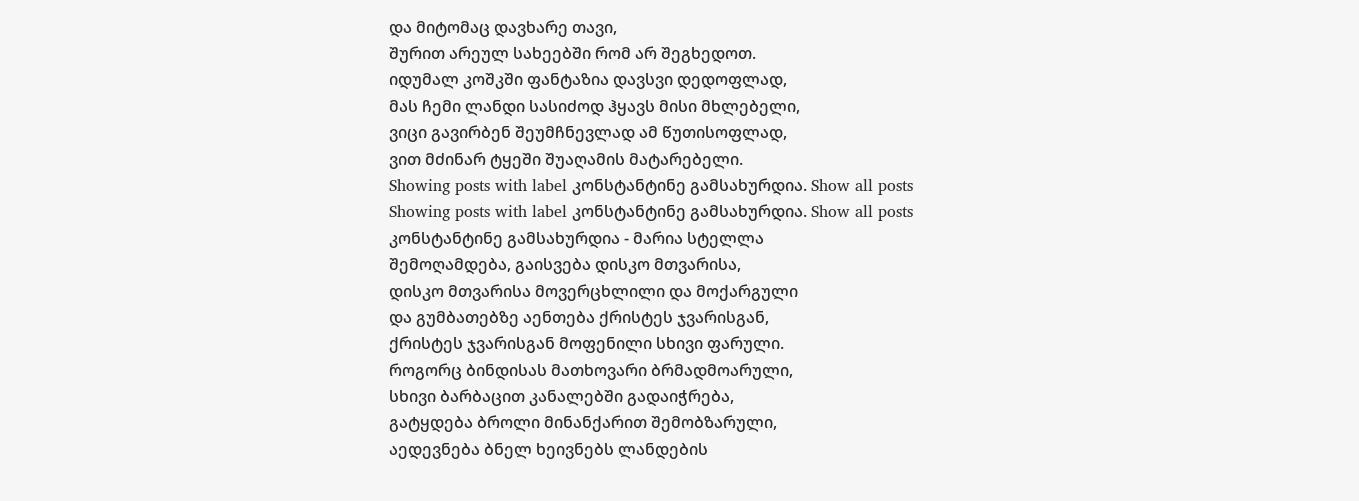და მიტომაც დავხარე თავი,
შურით არეულ სახეებში რომ არ შეგხედოთ.
იდუმალ კოშკში ფანტაზია დავსვი დედოფლად,
მას ჩემი ლანდი სასიძოდ ჰყავს მისი მხლებელი,
ვიცი გავირბენ შეუმჩნევლად ამ წუთისოფლად,
ვით მძინარ ტყეში შუაღამის მატარებელი.
Showing posts with label კონსტანტინე გამსახურდია. Show all posts
Showing posts with label კონსტანტინე გამსახურდია. Show all posts
კონსტანტინე გამსახურდია - მარია სტელლა
შემოღამდება, გაისვება დისკო მთვარისა,
დისკო მთვარისა მოვერცხლილი და მოქარგული
და გუმბათებზე აენთება ქრისტეს ჯვარისგან,
ქრისტეს ჯვარისგან მოფენილი სხივი ფარული.
როგორც ბინდისას მათხოვარი ბრმადმოარული,
სხივი ბარბაცით კანალებში გადაიჭრება,
გატყდება ბროლი მინანქარით შემობზარული,
აედევნება ბნელ ხეივნებს ლანდების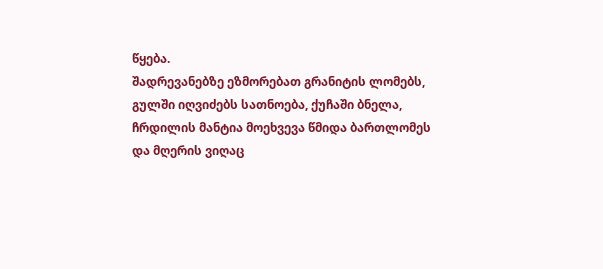წყება.
შადრევანებზე ეზმორებათ გრანიტის ლომებს,
გულში იღვიძებს სათნოება, ქუჩაში ბნელა,
ჩრდილის მანტია მოეხვევა წმიდა ბართლომეს
და მღერის ვიღაც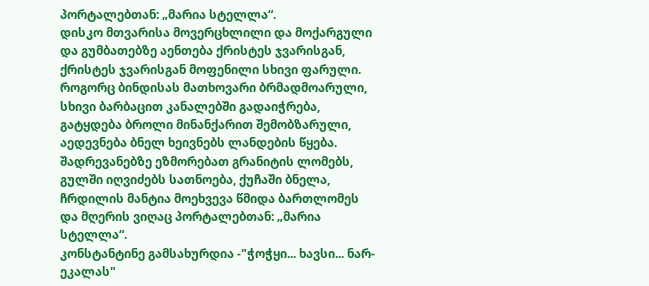პორტალებთან: „მარია სტელლა“.
დისკო მთვარისა მოვერცხლილი და მოქარგული
და გუმბათებზე აენთება ქრისტეს ჯვარისგან,
ქრისტეს ჯვარისგან მოფენილი სხივი ფარული.
როგორც ბინდისას მათხოვარი ბრმადმოარული,
სხივი ბარბაცით კანალებში გადაიჭრება,
გატყდება ბროლი მინანქარით შემობზარული,
აედევნება ბნელ ხეივნებს ლანდების წყება.
შადრევანებზე ეზმორებათ გრანიტის ლომებს,
გულში იღვიძებს სათნოება, ქუჩაში ბნელა,
ჩრდილის მანტია მოეხვევა წმიდა ბართლომეს
და მღერის ვიღაც პორტალებთან: „მარია სტელლა“.
კონსტანტინე გამსახურდია -"ჭოჭყი... ხავსი... ნარ-ეკალას"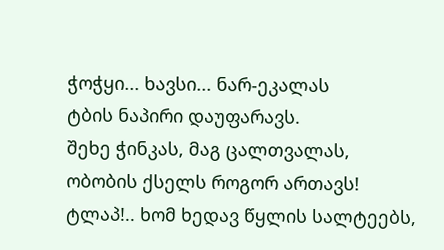ჭოჭყი... ხავსი... ნარ-ეკალას
ტბის ნაპირი დაუფარავს.
შეხე ჭინკას, მაგ ცალთვალას,
ობობის ქსელს როგორ ართავს!
ტლაპ!.. ხომ ხედავ წყლის სალტეებს,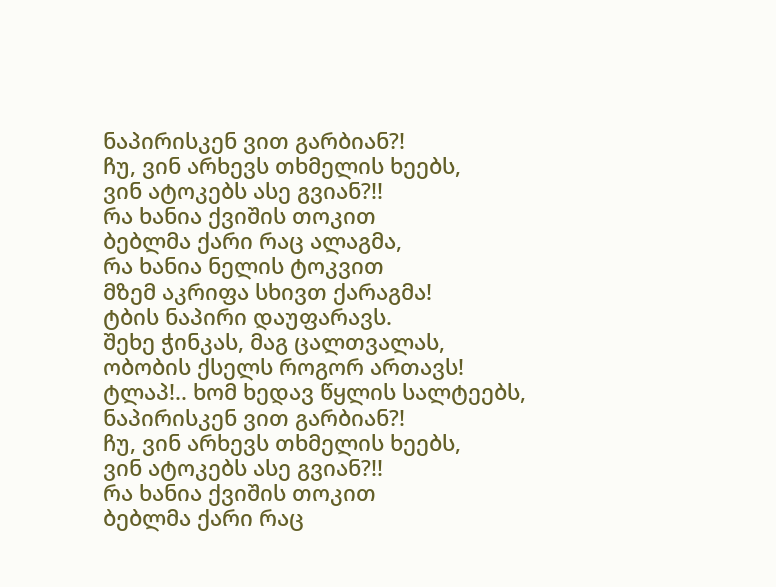ნაპირისკენ ვით გარბიან?!
ჩუ, ვინ არხევს თხმელის ხეებს,
ვინ ატოკებს ასე გვიან?!!
რა ხანია ქვიშის თოკით
ბებლმა ქარი რაც ალაგმა,
რა ხანია ნელის ტოკვით
მზემ აკრიფა სხივთ ქარაგმა!
ტბის ნაპირი დაუფარავს.
შეხე ჭინკას, მაგ ცალთვალას,
ობობის ქსელს როგორ ართავს!
ტლაპ!.. ხომ ხედავ წყლის სალტეებს,
ნაპირისკენ ვით გარბიან?!
ჩუ, ვინ არხევს თხმელის ხეებს,
ვინ ატოკებს ასე გვიან?!!
რა ხანია ქვიშის თოკით
ბებლმა ქარი რაც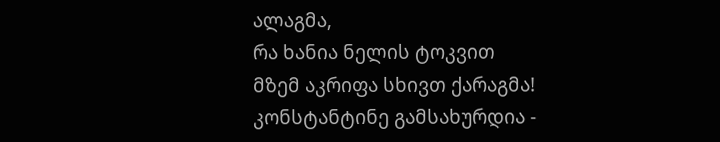ალაგმა,
რა ხანია ნელის ტოკვით
მზემ აკრიფა სხივთ ქარაგმა!
კონსტანტინე გამსახურდია -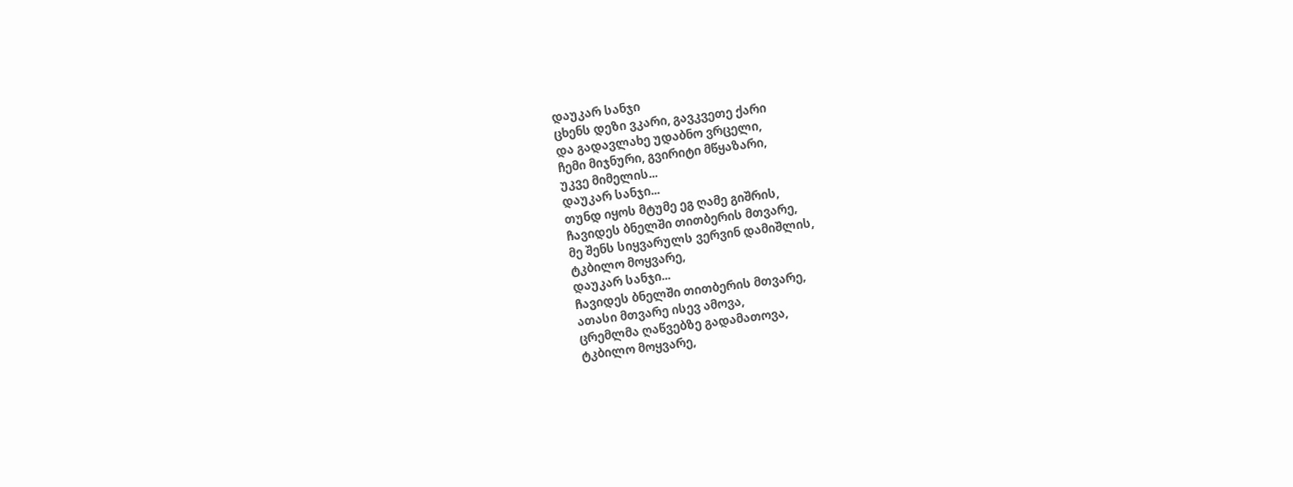დაუკარ სანჯი
ცხენს დეზი ვკარი, გავკვეთე ქარი
და გადავლახე უდაბნო ვრცელი,
ჩემი მიჯნური, გვირიტი მწყაზარი,
უკვე მიმელის...
დაუკარ სანჯი...
თუნდ იყოს მტუმე ეგ ღამე გიშრის,
ჩავიდეს ბნელში თითბერის მთვარე,
მე შენს სიყვარულს ვერვინ დამიშლის,
ტკბილო მოყვარე,
დაუკარ სანჯი...
ჩავიდეს ბნელში თითბერის მთვარე,
ათასი მთვარე ისევ ამოვა,
ცრემლმა ღაწვებზე გადამათოვა,
ტკბილო მოყვარე,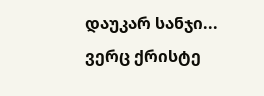დაუკარ სანჯი...
ვერც ქრისტე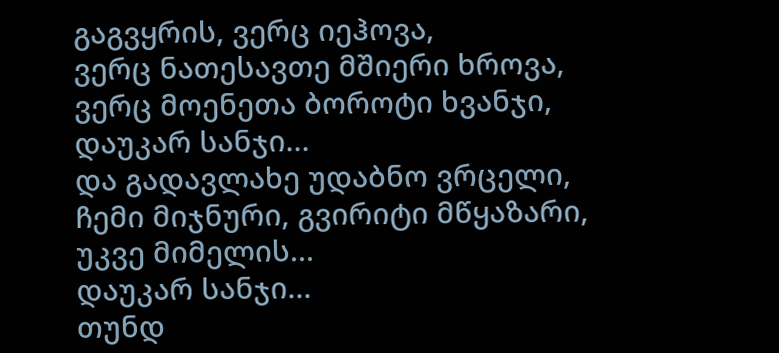გაგვყრის, ვერც იეჰოვა,
ვერც ნათესავთე მშიერი ხროვა,
ვერც მოენეთა ბოროტი ხვანჯი,
დაუკარ სანჯი...
და გადავლახე უდაბნო ვრცელი,
ჩემი მიჯნური, გვირიტი მწყაზარი,
უკვე მიმელის...
დაუკარ სანჯი...
თუნდ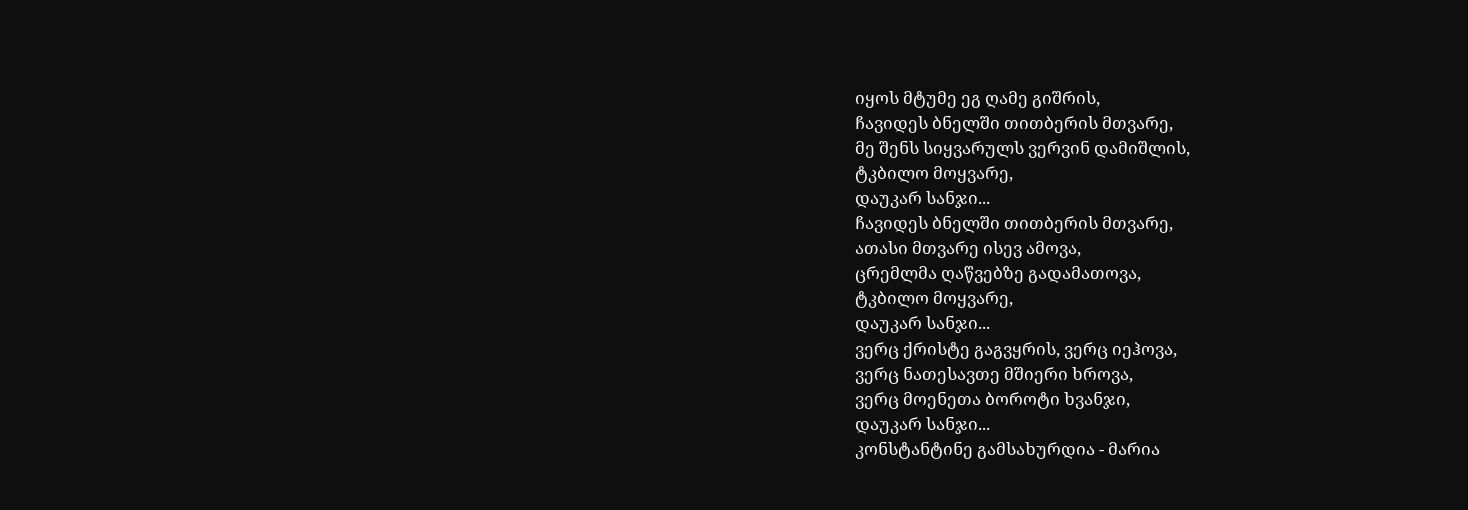იყოს მტუმე ეგ ღამე გიშრის,
ჩავიდეს ბნელში თითბერის მთვარე,
მე შენს სიყვარულს ვერვინ დამიშლის,
ტკბილო მოყვარე,
დაუკარ სანჯი...
ჩავიდეს ბნელში თითბერის მთვარე,
ათასი მთვარე ისევ ამოვა,
ცრემლმა ღაწვებზე გადამათოვა,
ტკბილო მოყვარე,
დაუკარ სანჯი...
ვერც ქრისტე გაგვყრის, ვერც იეჰოვა,
ვერც ნათესავთე მშიერი ხროვა,
ვერც მოენეთა ბოროტი ხვანჯი,
დაუკარ სანჯი...
კონსტანტინე გამსახურდია - მარია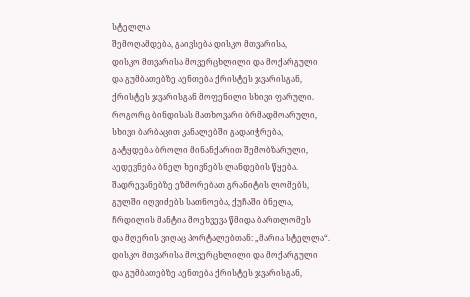სტელლა
შემოღამდება, გაივსება დისკო მთვარისა,
დისკო მთვარისა მოვერცხლილი და მოქარგული
და გუმბათებზე აენთება ქრისტეს ჯვარისგან,
ქრისტეს ჯვარისგან მოფენილი სხივი ფარული.
როგორც ბინდისას მათხოვარი ბრმადმოარული,
სხივი ბარბაცით კანალებში გადაიჭრება,
გატყდება ბროლი მინანქარით შემობზარული,
აედევნება ბნელ ხეივნებს ლანდების წყება.
შადრევანებზე ეზმორებათ გრანიტის ლომებს,
გულში იღვიძებს სათნოება, ქუჩაში ბნელა,
ჩრდილის მანტია მოეხვევა წმიდა ბართლომეს
და მღერის ვიღაც პორტალებთან: „მარია სტელლა“.
დისკო მთვარისა მოვერცხლილი და მოქარგული
და გუმბათებზე აენთება ქრისტეს ჯვარისგან,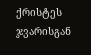ქრისტეს ჯვარისგან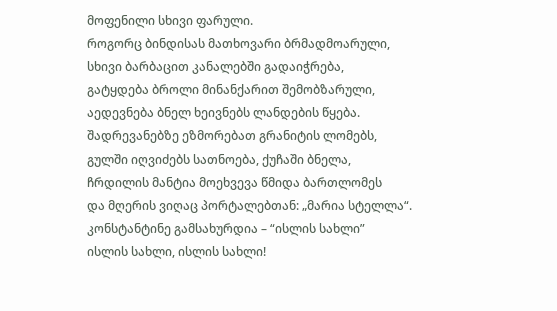მოფენილი სხივი ფარული.
როგორც ბინდისას მათხოვარი ბრმადმოარული,
სხივი ბარბაცით კანალებში გადაიჭრება,
გატყდება ბროლი მინანქარით შემობზარული,
აედევნება ბნელ ხეივნებს ლანდების წყება.
შადრევანებზე ეზმორებათ გრანიტის ლომებს,
გულში იღვიძებს სათნოება, ქუჩაში ბნელა,
ჩრდილის მანტია მოეხვევა წმიდა ბართლომეს
და მღერის ვიღაც პორტალებთან: „მარია სტელლა“.
კონსტანტინე გამსახურდია – “ისლის სახლი”
ისლის სახლი, ისლის სახლი!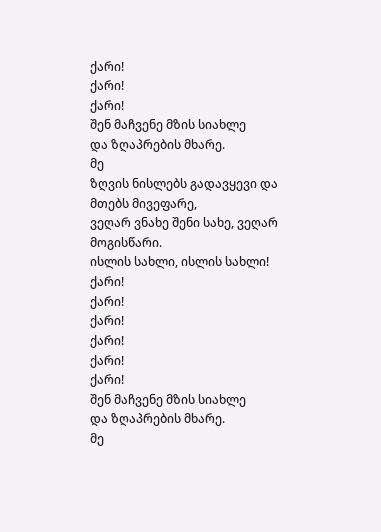ქარი!
ქარი!
ქარი!
შენ მაჩვენე მზის სიახლე
და ზღაპრების მხარე.
მე
ზღვის ნისლებს გადავყევი და მთებს მივეფარე,
ვეღარ ვნახე შენი სახე, ვეღარ მოგისწარი.
ისლის სახლი, ისლის სახლი!
ქარი!
ქარი!
ქარი!
ქარი!
ქარი!
ქარი!
შენ მაჩვენე მზის სიახლე
და ზღაპრების მხარე.
მე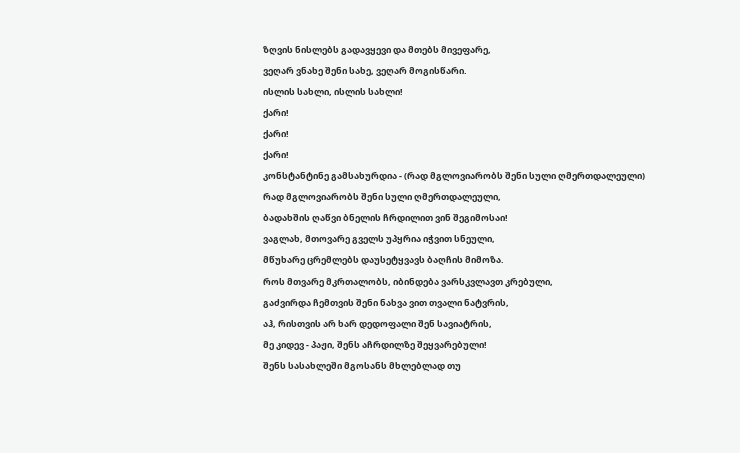ზღვის ნისლებს გადავყევი და მთებს მივეფარე,
ვეღარ ვნახე შენი სახე, ვეღარ მოგისწარი.
ისლის სახლი, ისლის სახლი!
ქარი!
ქარი!
ქარი!
კონსტანტინე გამსახურდია - (რად მგლოვიარობს შენი სული ღმერთდალეული)
რად მგლოვიარობს შენი სული ღმერთდალეული,
ბადახშის ღაწვი ბნელის ჩრდილით ვინ შეგიმოსაი!
ვაგლახ, მთოვარე გველს უპყრია იჭვით სნეული,
მწუხარე ცრემლებს დაუსეტყვავს ბაღჩის მიმოზა.
როს მთვარე მკრთალობს, იბინდება ვარსკვლავთ კრებული,
გაძვირდა ჩემთვის შენი ნახვა ვით თვალი ნატვრის,
აჰ, რისთვის არ ხარ დედოფალი შენ სავიატრის,
მე კიდევ - პაჟი, შენს აჩრდილზე შეყვარებული!
შენს სასახლეში მგოსანს მხლებლად თუ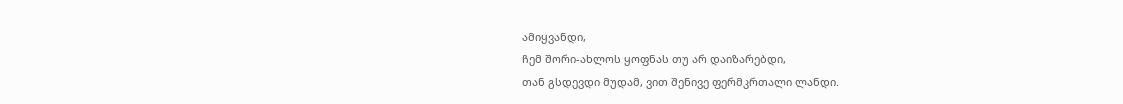ამიყვანდი,
ჩემ შორი-ახლოს ყოფნას თუ არ დაიზარებდი,
თან გსდევდი მუდამ, ვით შენივე ფერმკრთალი ლანდი.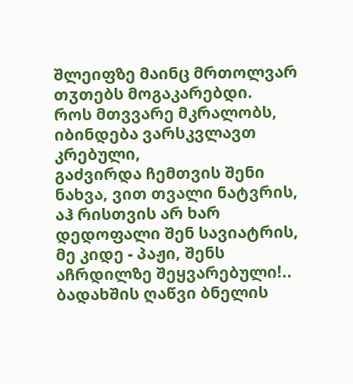შლეიფზე მაინც მრთოლვარ თჳთებს მოგაკარებდი.
როს მთვვარე მკრალობს, იბინდება ვარსკვლავთ კრებული,
გაძვირდა ჩემთვის შენი ნახვა, ვით თვალი ნატვრის,
აჰ რისთვის არ ხარ დედოფალი შენ სავიატრის,
მე კიდე - პაჟი, შენს აჩრდილზე შეყვარებული!..
ბადახშის ღაწვი ბნელის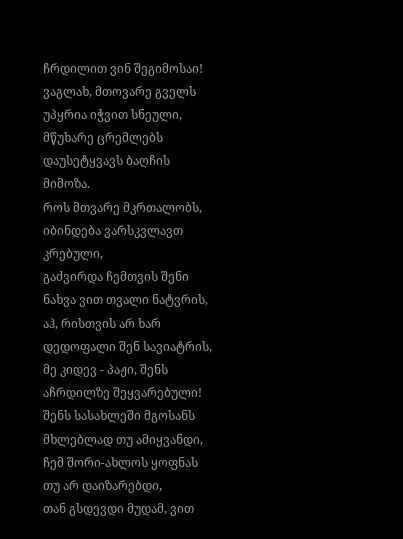ჩრდილით ვინ შეგიმოსაი!
ვაგლახ, მთოვარე გველს უპყრია იჭვით სნეული,
მწუხარე ცრემლებს დაუსეტყვავს ბაღჩის მიმოზა.
როს მთვარე მკრთალობს, იბინდება ვარსკვლავთ კრებული,
გაძვირდა ჩემთვის შენი ნახვა ვით თვალი ნატვრის,
აჰ, რისთვის არ ხარ დედოფალი შენ სავიატრის,
მე კიდევ - პაჟი, შენს აჩრდილზე შეყვარებული!
შენს სასახლეში მგოსანს მხლებლად თუ ამიყვანდი,
ჩემ შორი-ახლოს ყოფნას თუ არ დაიზარებდი,
თან გსდევდი მუდამ, ვით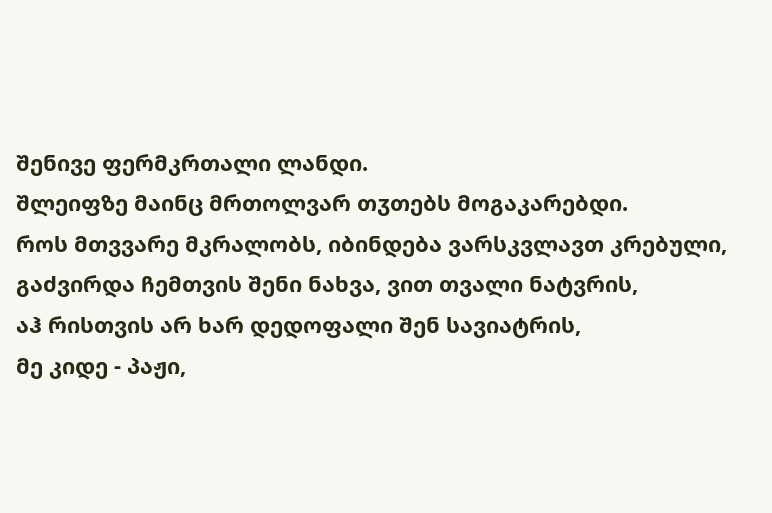შენივე ფერმკრთალი ლანდი.
შლეიფზე მაინც მრთოლვარ თჳთებს მოგაკარებდი.
როს მთვვარე მკრალობს, იბინდება ვარსკვლავთ კრებული,
გაძვირდა ჩემთვის შენი ნახვა, ვით თვალი ნატვრის,
აჰ რისთვის არ ხარ დედოფალი შენ სავიატრის,
მე კიდე - პაჟი,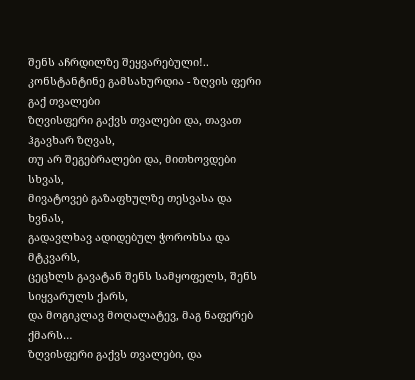შენს აჩრდილზე შეყვარებული!..
კონსტანტინე გამსახურდია - ზღვის ფერი გაქ თვალები
ზღვისფერი გაქვს თვალები და, თავათ ჰგავხარ ზღვას,
თუ არ შეგებრალები და, მითხოვდები სხვას,
მივატოვებ გაზაფხულზე თესვასა და ხვნას,
გადავლხავ ადიდებულ ჭოროხსა და მტკვარს,
ცეცხლს გავატან შენს სამყოფელს, შენს სიყვარულს ქარს,
და მოგიკლავ მოღალატევ, მაგ ნაფერებ ქმარს…
ზღვისფერი გაქვს თვალები, და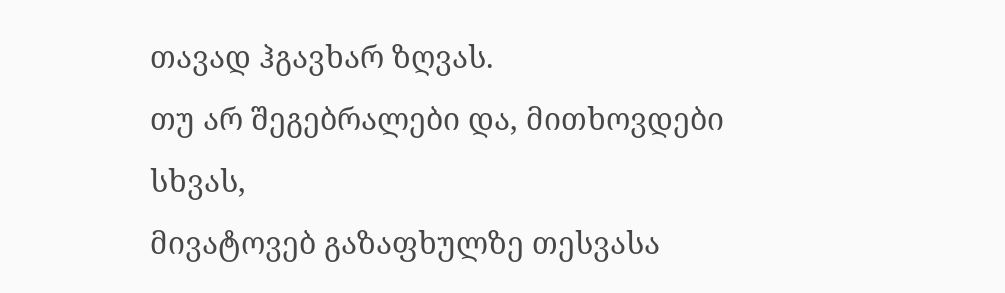თავად ჰგავხარ ზღვას.
თუ არ შეგებრალები და, მითხოვდები სხვას,
მივატოვებ გაზაფხულზე თესვასა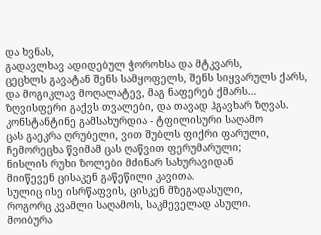და ხვნას,
გადავლხავ ადიდებულ ჭოროხსა და მტკვარს,
ცეცხლს გავატან შენს სამყოფელს, შენს სიყვარულს ქარს,
და მოგიკლავ მოღალატევ, მაგ ნაფერებ ქმარს…
ზღვისფერი გაქვს თვალები, და თავად ჰგავხარ ზღვას.
კონსტანტინე გამსახურდია - ტფილისური საღამო
ცას გაეკრა ღრუბელი, ვით შუბლს ფიქრი ფარული,
ჩემორეცხა წვიმამ ცას ღაწვით ფერუმარული;
ნისლის რუხი ზოლები მძინარ სახურავიდან
მიიწევენ ცისაკენ გაწეწილი კავითა.
სულიც ისე ისრწაფვის, ცისკენ მზეგადასული,
როგორც კვამლი საღამოს, საკმეველად ასული.
მოიბურა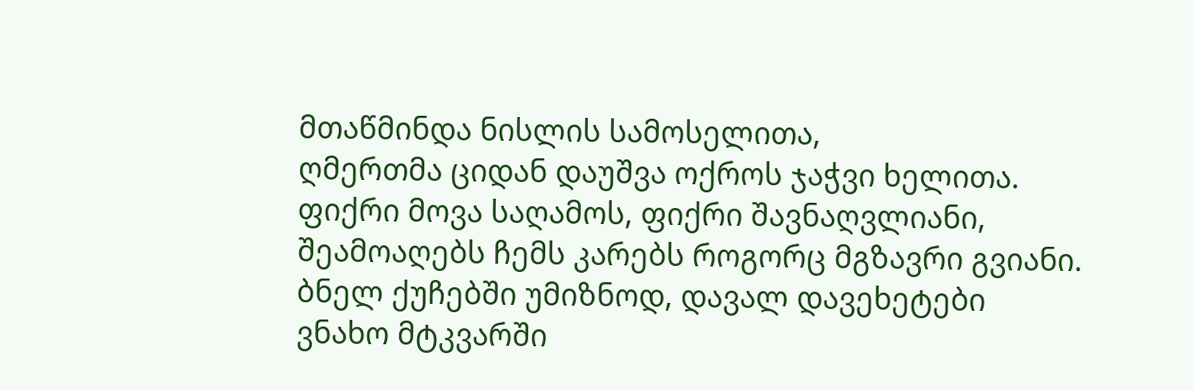მთაწმინდა ნისლის სამოსელითა,
ღმერთმა ციდან დაუშვა ოქროს ჯაჭვი ხელითა.
ფიქრი მოვა საღამოს, ფიქრი შავნაღვლიანი,
შეამოაღებს ჩემს კარებს როგორც მგზავრი გვიანი.
ბნელ ქუჩებში უმიზნოდ, დავალ დავეხეტები
ვნახო მტკვარში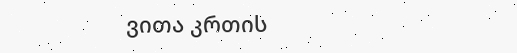ვითა კრთის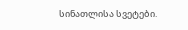სინათლისა სვეტები.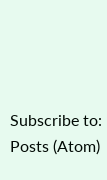Subscribe to:
Posts (Atom)